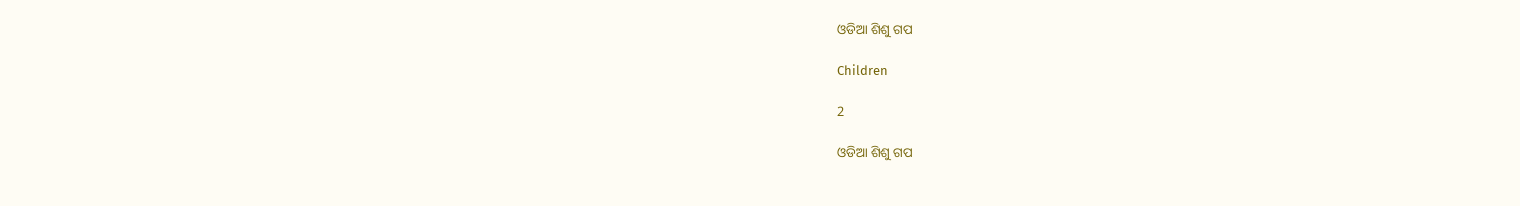ଓଡିଆ ଶିଶୁ ଗପ

Children

2

ଓଡିଆ ଶିଶୁ ଗପ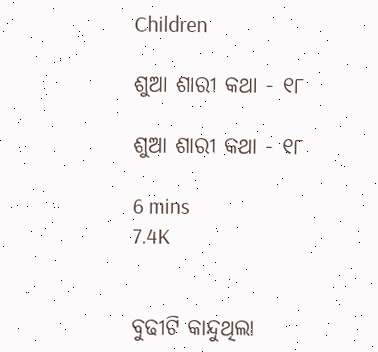Children

ଶୁଆ ଶାରୀ କଥା - ୧୮

ଶୁଆ ଶାରୀ କଥା - ୧୮

6 mins
7.4K


ବୁଢୀଟି କାନ୍ଦୁଥିଲା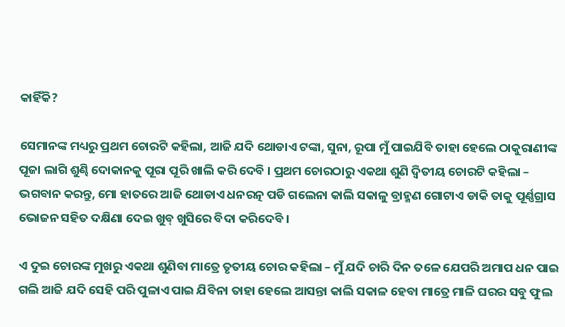କାହିଁକି?

ସେମାନଙ୍କ ମଧ୍ୟରୁ ପ୍ରଥମ ଚୋରଟି କହିଲା, ଆଜି ଯଦି ଥୋଡାଏ ଟଙ୍କା, ସୁନା, ରୂପା ମୁଁ ପାଇଯିବି ତାହା ହେଲେ ଠାକୁରାଣୀଙ୍କ ପୂଜା ଲାଗି ଶୁଣ୍ଢି ଦୋକାନକୁ ପୂରା ପୂରି ଖାଲି କରି ଦେବି । ପ୍ରଥମ ଚୋରଠାରୁ ଏକଥା ଶୁଣି ଦ୍ୱିତୀୟ ଚୋରଟି କହିଲା – ଭଗବାନ କରନ୍ତୁ, ମୋ ହାତରେ ଆଜି ଥୋଡାଏ ଧନରତ୍ନ ପଡି ଗଲେନା କାଲି ସକାଳୁ ବ୍ରାହ୍ମଣ ଗୋଟାଏ ଡାକି ତାକୁ ପୂର୍ଣ୍ଣଗ୍ରାସ ଭୋଜନ ସହିତ ଦକ୍ଷିଣା ଦେଇ ଖୁବ୍ ଖୁସିରେ ବିଦା କରିଦେବି ।

ଏ ଦୁଇ ଚୋରଙ୍କ ମୁଖରୁ ଏକଥା ଶୁଣିବା ମାତ୍ରେ ତୃତୀୟ ଚୋର କହିଲା – ମୁଁ ଯଦି ଚାରି ଦିନ ତଳେ ଯେପରି ଅମାପ ଧନ ପାଇ ଗଲି ଆଜି ଯଦି ସେହି ପରି ପୁଳାଏ ପାଇ ଯିବିନା ତାହା ହେଲେ ଆସନ୍ତା କାଲି ସକାଳ ହେବା ମାତ୍ରେ ମାଳି ଘରର ସବୁ ଫୁଲ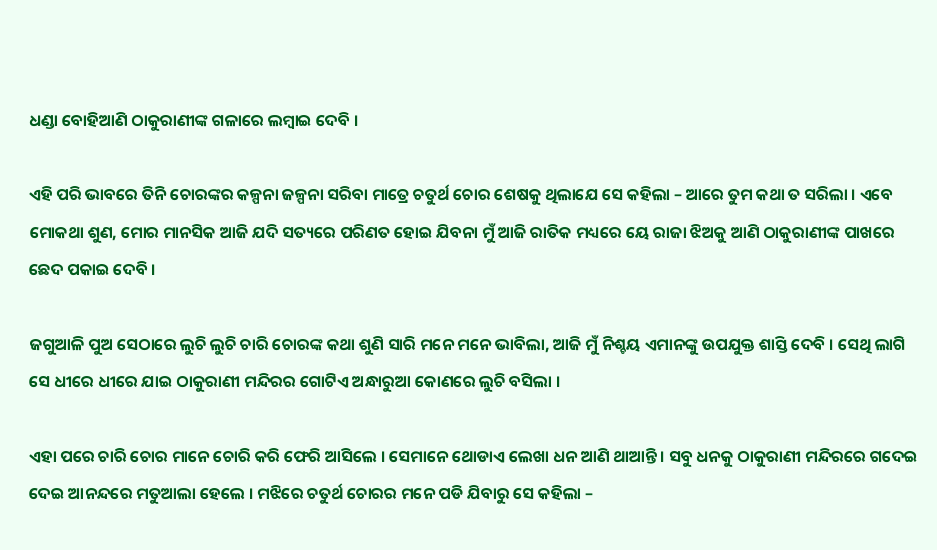ଧଣ୍ଡା ବୋହିଆଣି ଠାକୁରାଣୀଙ୍କ ଗଳାରେ ଲମ୍ବାଇ ଦେବି ।

ଏହି ପରି ଭାବରେ ତିନି ଚୋରଙ୍କର କଳ୍ପନା ଜଳ୍ପନା ସରିବା ମାତ୍ରେ ଚତୁର୍ଥ ଚୋର ଶେଷକୁ ଥିଲାଯେ ସେ କହିଲା – ଆରେ ତୁମ କଥା ତ ସରିଲା । ଏବେ ମୋକଥା ଶୁଣ, ମୋର ମାନସିକ ଆଜି ଯଦି ସତ୍ୟରେ ପରିଣତ ହୋଇ ଯିବନା ମୁଁ ଆଜି ରାତିକ ମଧ୍ୟରେ ୟେ ରାଜା ଝିଅକୁ ଆଣି ଠାକୁରାଣୀଙ୍କ ପାଖରେ ଛେଦ ପକାଇ ଦେବି ।

ଜଗୁଆଳି ପୁଅ ସେଠାରେ ଲୁଚି ଲୁଚି ଚାରି ଚୋରଙ୍କ କଥା ଶୁଣି ସାରି ମନେ ମନେ ଭାବିଲା, ଆଜି ମୁଁ ନିଶ୍ଚୟ ଏମାନଙ୍କୁ ଉପଯୁକ୍ତ ଶାସ୍ତି ଦେବି । ସେଥି ଲାଗି ସେ ଧୀରେ ଧୀରେ ଯାଇ ଠାକୁରାଣୀ ମନ୍ଦିରର ଗୋଟିଏ ଅନ୍ଧାରୁଆ କୋଣରେ ଲୁଚି ବସିଲା ।

ଏହା ପରେ ଚାରି ଚୋର ମାନେ ଚୋରି କରି ଫେରି ଆସିଲେ । ସେମାନେ ଥୋଡାଏ ଲେଖା ଧନ ଆଣି ଥାଆନ୍ତି । ସବୁ ଧନକୁ ଠାକୁରାଣୀ ମନ୍ଦିରରେ ଗଦେଇ ଦେଇ ଆନନ୍ଦରେ ମତୁଆଲା ହେଲେ । ମଝିରେ ଚତୁର୍ଥ ଚୋରର ମନେ ପଡି ଯିବାରୁ ସେ କହିଲା –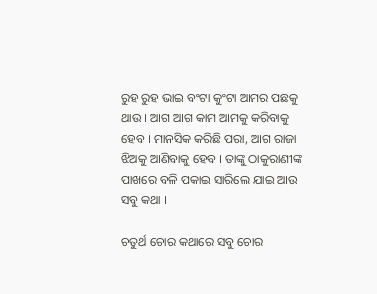ରୁହ ରୁହ ଭାଇ ବଂଟା କୁଂଟା ଆମର ପଛକୁ ଥାଉ । ଆଗ ଆଗ କାମ ଆମକୁ କରିବାକୁ ହେବ । ମାନସିକ କରିଛି ପରା, ଆଗ ରାଜା ଝିଅକୁ ଆଣିବାକୁ ହେବ । ତାଙ୍କୁ ଠାକୁରାଣୀଙ୍କ ପାଖରେ ବଳି ପକାଇ ସାରିଲେ ଯାଇ ଆଉ ସବୁ କଥା ।

ଚତୁର୍ଥ ଚୋର କଥାରେ ସବୁ ଚୋର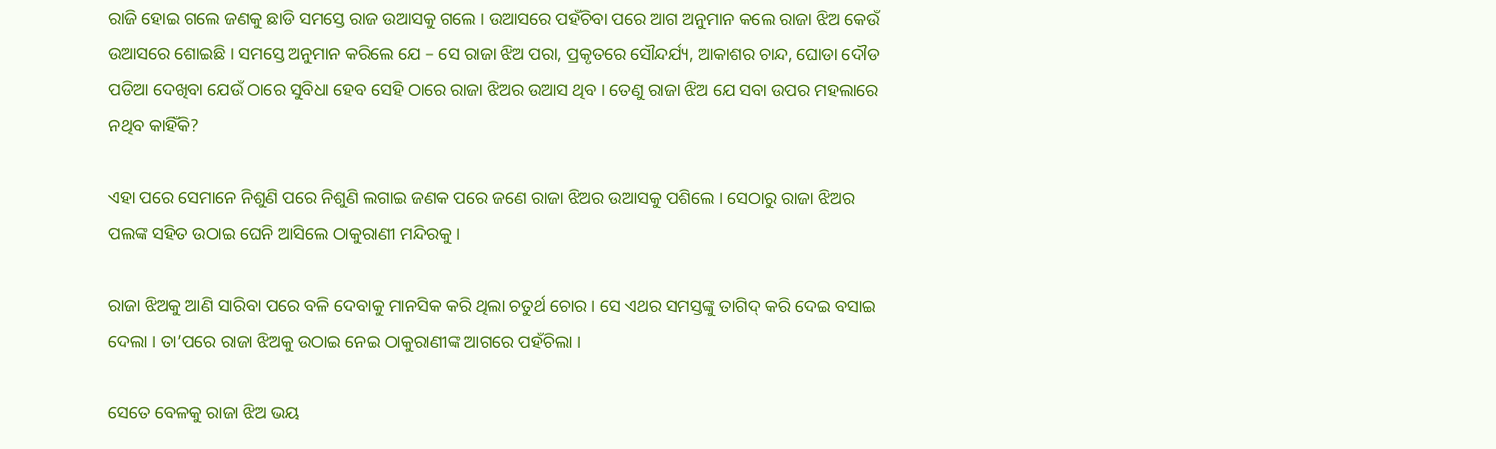ରାଜି ହୋଇ ଗଲେ ଜଣକୁ ଛାଡି ସମସ୍ତେ ରାଜ ଉଆସକୁ ଗଲେ । ଉଆସରେ ପହଁଚିବା ପରେ ଆଗ ଅନୁମାନ କଲେ ରାଜା ଝିଅ କେଉଁ ଉଆସରେ ଶୋଇଛି । ସମସ୍ତେ ଅନୁମାନ କରିଲେ ଯେ – ସେ ରାଜା ଝିଅ ପରା, ପ୍ରକୃତରେ ସୌନ୍ଦର୍ଯ୍ୟ, ଆକାଶର ଚାନ୍ଦ, ଘୋଡା ଦୌଡ ପଡିଆ ଦେଖିବା ଯେଉଁ ଠାରେ ସୁବିଧା ହେବ ସେହି ଠାରେ ରାଜା ଝିଅର ଉଆସ ଥିବ । ତେଣୁ ରାଜା ଝିଅ ଯେ ସବା ଉପର ମହଲାରେ ନଥିବ କାହିଁକି?

ଏହା ପରେ ସେମାନେ ନିଶୁଣି ପରେ ନିଶୁଣି ଲଗାଇ ଜଣକ ପରେ ଜଣେ ରାଜା ଝିଅର ଉଆସକୁ ପଶିଲେ । ସେଠାରୁ ରାଜା ଝିଅର ପଲଙ୍କ ସହିତ ଉଠାଇ ଘେନି ଆସିଲେ ଠାକୁରାଣୀ ମନ୍ଦିରକୁ ।

ରାଜା ଝିଅକୁ ଆଣି ସାରିବା ପରେ ବଳି ଦେବାକୁ ମାନସିକ କରି ଥିଲା ଚତୁର୍ଥ ଚୋର । ସେ ଏଥର ସମସ୍ତଙ୍କୁ ତାଗିଦ୍ କରି ଦେଇ ବସାଇ ଦେଲା । ତା’ପରେ ରାଜା ଝିଅକୁ ଉଠାଇ ନେଇ ଠାକୁରାଣୀଙ୍କ ଆଗରେ ପହଁଚିଲା ।

ସେତେ ବେଳକୁ ରାଜା ଝିଅ ଭୟ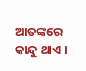ଆତଙ୍କରେ କାନ୍ଦୁ ଥାଏ ।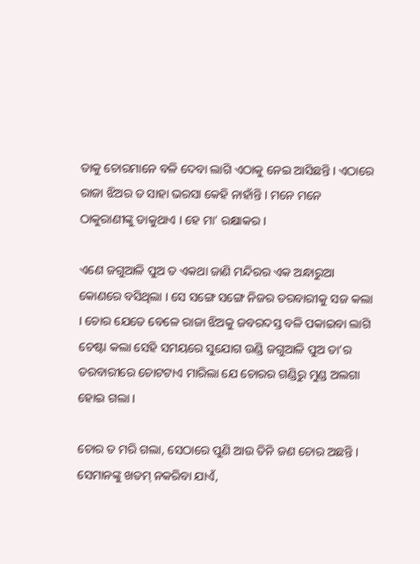ତାକୁ ଚୋରମାନେ ବଳି ଦେବା ଲାଗି ଏଠାକୁ ନେଇ ଆସିଛନ୍ତି । ଏଠାରେ ରାଜା ଝିଅର ତ ସାହା ଭରସା କେହି ନାହାଁନ୍ତି । ମନେ ମନେ ଠାକୁରାଣୀଙ୍କୁ ଡାକୁଥାଏ । ହେ ମା’ ରକ୍ଷାକର ।

ଏଣେ ଜଗୁଆଳି ପୁଅ ତ ଏକଥା ଜାଣି ମନ୍ଦିରର ଏକ ଅନ୍ଧାରୁଆ କୋଣରେ ବସିଥିଲା । ସେ ସଙ୍ଗେ ସଙ୍ଗେ ନିଜର ତରବାରୀକୁ ସଜ କଲା । ଚୋର ଯେତେ ବେଳେ ରାଜା ଝିଅକୁ ଜବରଦସ୍ତ ବଳି ପକାଇବା ଲାଗି ଚେଷ୍ଟା କଲା ସେହି ସମୟରେ ସୁଯୋଗ ଉଣ୍ଡି ଜଗୁଆଳି ପୁଅ ତା’ର ତରବାରୀରେ ଚୋଟଟାଏ ମାରିଲା ଯେ ଚୋରର ଗଣ୍ଡିରୁ ମୁଣ୍ଡ ଅଲଗା ହୋଇ ଗଲା ।

ଚୋର ତ ମରି ଗଲା, ସେଠାରେ ପୁଣି ଆଉ ତିନି ଜଣ ଚୋର ଅଛନ୍ତି । ସେମାନଙ୍କୁ ଖତମ୍ ନକରିବା ଯାଏଁ,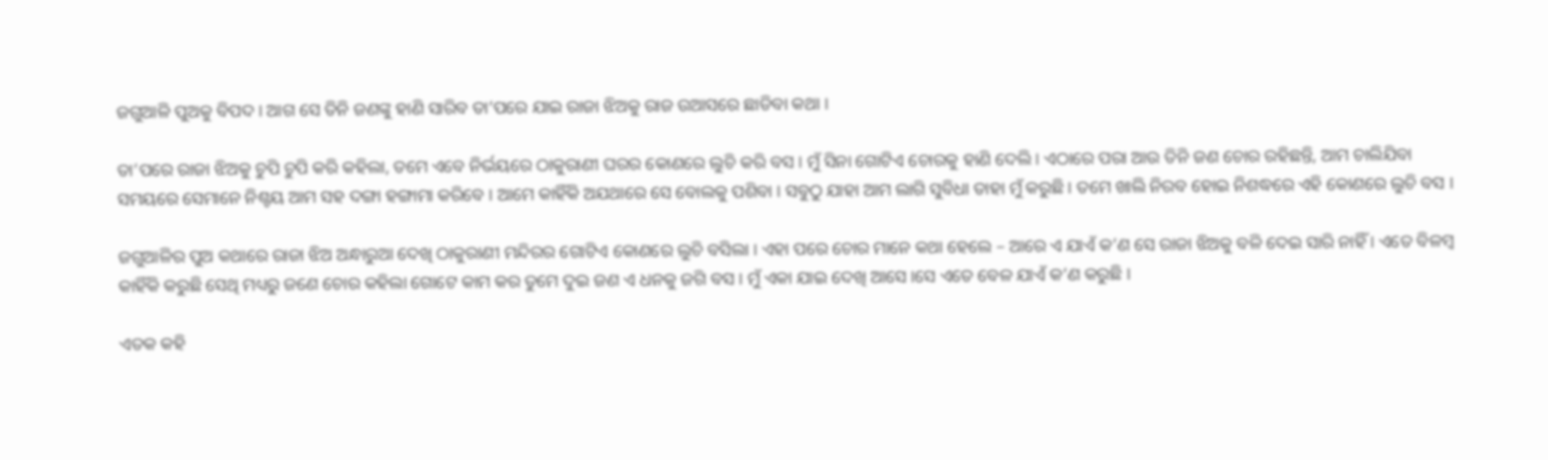ଜଗୁଆଳି ପୁଅକୁ ବିପଦ । ଆଗ ସେ ତିନି ଜଣଙ୍କୁ ହାଣି ସାରିବ ତା’ପରେ ଯାଇ ରାଜା ଝିଅକୁ ରାଜ ଉଆସରେ ଛାଡିବା କଥା ।

ତା’ପରେ ରାଜା ଝିଅକୁ ଚୁପି ଚୁପି କରି କହିଲା, ତମେ ଏବେ ନିର୍ଭୟରେ ଠାକୁରାଣୀ ଘରର କୋଣରେ ଲୁଚି କରି ବସ । ମୁଁ ସିନା ଗୋଟିଏ ଚୋରକୁ ହାଣି ଦେଲି । ଏଠାରେ ପରା ଆଉ ତିନି ଜଣ ଚୋର ରହିଛନ୍ତି, ଆମ ଚାଲିଯିବା ସମୟରେ ସେମାନେ ନିଶ୍ଚୟ ଆମ ସହ ଦଙ୍ଗା ହଙ୍ଗାମା କରିବେ । ଆମେ କାହିଁକି ଅଯଥାରେ ସେ ବୋଲକୁ ପଶିବା । ସବୁଠୁ ଯାହା ଆମ ଲାଗି ସୁବିଧା ତାହା ମୁଁ କରୁଛି । ତମେ ଖାଲି ନିରବ ହୋଇ ନିଶଦ୍ଧରେ ଏହି କୋଣରେ ଲୁଚି ବସ ।

ଜଗୁଆଳିର ପୁଅ କଥାରେ ରାଜା ଝିଅ ଅନ୍ଧାରୁଆ ଦେଖି ଠାକୁରାଣୀ ମନ୍ଦିରର ଗୋଟିଏ କୋଣରେ ଲୁଚି ବସିଲା । ଏହା ପରେ ଚୋର ମାନେ କଥା ହେଲେ – ଆରେ ଏ ଯାଏଁ କ’ଣ ସେ ରାଜା ଝିଅକୁ ବଳି ଦେଇ ସାରି ନାହିଁ । ଏତେ ବିଳମ୍ବ କାହିଁକି କରୁଛି ସେଥି ମଧ୍ୟରୁ ଜଣେ ଚୋର କହିଲା ଗୋଟେ କାମ କର ତୁମେ ଦୁଇ ଜଣ ଏ ଧନକୁ ଜଗି ବସ । ମୁଁ ଏକା ଯାଇ ଦେଖି ଆସେ ।ସେ ଏତେ ବେଳ ଯାଏଁ କ’ଣ କରୁଛି ।

ଏତକ କହି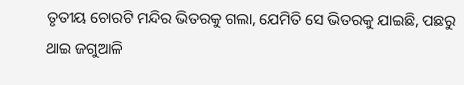ତୃତୀୟ ଚୋରଟି ମନ୍ଦିର ଭିତରକୁ ଗଲା, ଯେମିତି ସେ ଭିତରକୁ ଯାଇଛି, ପଛରୁ ଥାଇ ଜଗୁଆଳି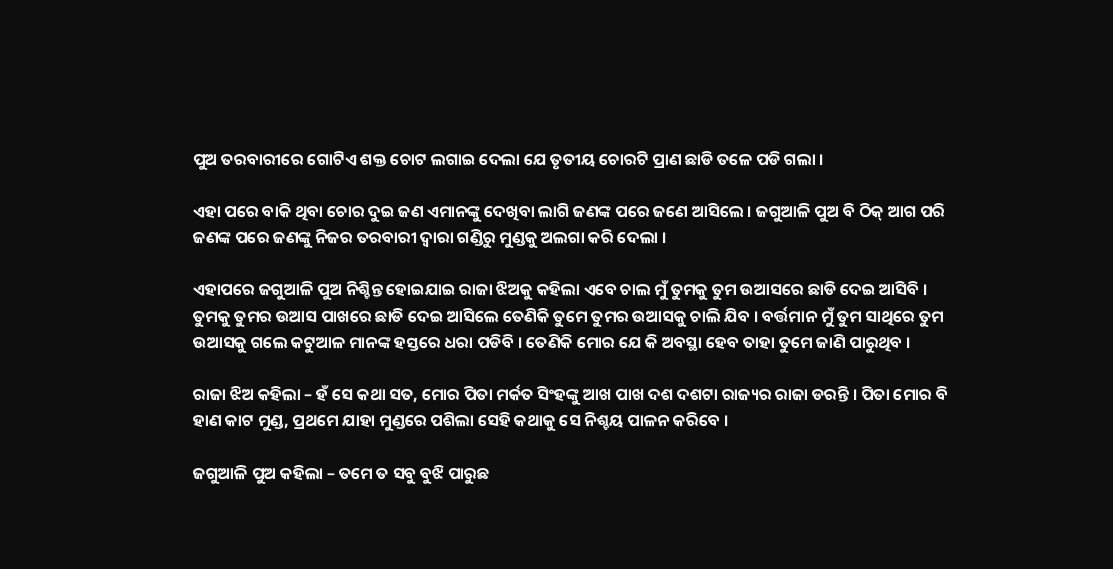ପୁଅ ତରବାରୀରେ ଗୋଟିଏ ଶକ୍ତ ଚୋଟ ଲଗାଇ ଦେଲା ଯେ ତୃତୀୟ ଚୋରଟି ପ୍ରାଣ ଛାଡି ତଳେ ପଡି ଗଲା ।

ଏହା ପରେ ବାକି ଥିବା ଚୋର ଦୁଇ ଜଣ ଏମାନଙ୍କୁ ଦେଖିବା ଲାଗି ଜଣଙ୍କ ପରେ ଜଣେ ଆସିଲେ । ଜଗୁଆଳି ପୁଅ ବି ଠିକ୍ ଆଗ ପରି ଜଣଙ୍କ ପରେ ଜଣଙ୍କୁ ନିଜର ତରବାରୀ ଦ୍ୱାରା ଗଣ୍ଡିରୁ ମୁଣ୍ଡକୁ ଅଲଗା କରି ଦେଲା ।

ଏହାପରେ ଜଗୁଆଳି ପୁଅ ନିଶ୍ଚିନ୍ତ ହୋଇଯାଇ ରାଜା ଝିଅକୁ କହିଲା ଏବେ ଚାଲ ମୁଁ ତୁମକୁ ତୁମ ଉଆସରେ ଛାଡି ଦେଇ ଆସିବି । ତୁମକୁ ତୁମର ଉଆସ ପାଖରେ ଛାଡି ଦେଇ ଆସିଲେ ତେଣିକି ତୁମେ ତୁମର ଉଆସକୁ ଚାଲି ଯିବ । ବର୍ତ୍ତମାନ ମୁଁ ତୁମ ସାଥିରେ ତୁମ ଉଆସକୁ ଗଲେ କଟୁଆଳ ମାନଙ୍କ ହସ୍ତରେ ଧରା ପଡିବି । ତେଣିକି ମୋର ଯେ କି ଅବସ୍ଥା ହେବ ତାହା ତୁମେ ଜାଣି ପାରୁଥିବ ।

ରାଜା ଝିଅ କହିଲା – ହଁ ସେ କଥା ସତ, ମୋର ପିତା ମର୍କତ ସିଂହଙ୍କୁ ଆଖ ପାଖ ଦଶ ଦଶଟା ରାଜ୍ୟର ରାଜା ଡରନ୍ତି । ପିତା ମୋର ବି ହାଣ କାଟ ମୁଣ୍ଡ, ପ୍ରଥମେ ଯାହା ମୁଣ୍ଡରେ ପଶିଲା ସେହି କଥାକୁ ସେ ନିଶ୍ଚୟ ପାଳନ କରିବେ ।

ଜଗୁଆଳି ପୁଅ କହିଲା – ତମେ ତ ସବୁ ବୁଝି ପାରୁଛ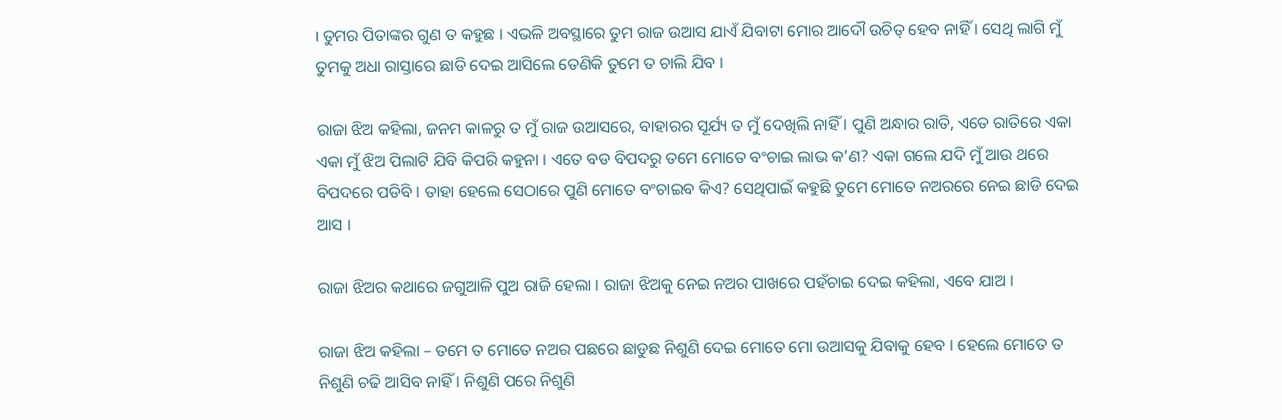। ତୁମର ପିତାଙ୍କର ଗୁଣ ତ କହୁଛ । ଏଭଳି ଅବସ୍ଥାରେ ତୁମ ରାଜ ଉଆସ ଯାଏଁ ଯିବାଟା ମୋର ଆଦୌ ଉଚିତ୍ ହେବ ନାହିଁ । ସେଥି ଲାଗି ମୁଁ ତୁମକୁ ଅଧା ରାସ୍ତାରେ ଛାଡି ଦେଇ ଆସିଲେ ତେଣିକି ତୁମେ ତ ଚାଲି ଯିବ ।

ରାଜା ଝିଅ କହିଲା, ଜନମ କାଳରୁ ତ ମୁଁ ରାଜ ଉଆସରେ, ବାହାରର ସୂର୍ଯ୍ୟ ତ ମୁଁ ଦେଖିଲି ନାହିଁ । ପୁଣି ଅନ୍ଧାର ରାତି, ଏତେ ରାତିରେ ଏକା ଏକା ମୁଁ ଝିଅ ପିଲାଟି ଯିବି କିପରି କହୁନା । ଏତେ ବଡ ବିପଦରୁ ତମେ ମୋତେ ବଂଚାଇ ଲାଭ କ’ଣ? ଏକା ଗଲେ ଯଦି ମୁଁ ଆଉ ଥରେ ବିପଦରେ ପଡିବି । ତାହା ହେଲେ ସେଠାରେ ପୁଣି ମୋତେ ବଂଚାଇବ କିଏ? ସେଥିପାଇଁ କହୁଛି ତୁମେ ମୋତେ ନଅରରେ ନେଇ ଛାଡି ଦେଇ ଆସ ।

ରାଜା ଝିଅର କଥାରେ ଜଗୁଆଳି ପୁଅ ରାଜି ହେଲା । ରାଜା ଝିଅକୁ ନେଇ ନଅର ପାଖରେ ପହଁଚାଇ ଦେଇ କହିଲା, ଏବେ ଯାଅ ।

ରାଜା ଝିଅ କହିଲା – ତମେ ତ ମୋତେ ନଅର ପଛରେ ଛାଡୁଛ ନିଶୁଣି ଦେଇ ମୋତେ ମୋ ଉଆସକୁ ଯିବାକୁ ହେବ । ହେଲେ ମୋତେ ତ ନିଶୁଣି ଚଢି ଆସିବ ନାହିଁ । ନିଶୁଣି ପରେ ନିଶୁଣି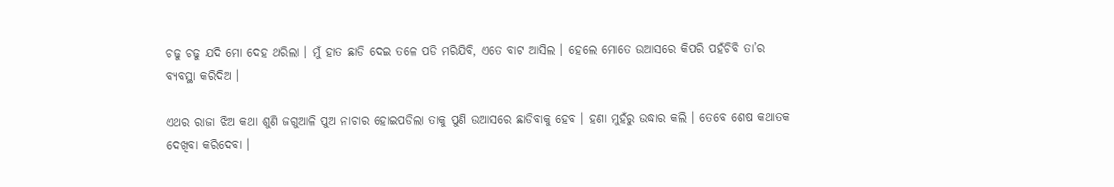ଚଢୁ ଚଢୁ ଯଦି ମୋ ଦେହ ଥରିଲା । ମୁଁ ହାତ ଛାଡି ଦେଇ ତଳେ ପଡି ମରିଯିବି, ଏତେ ବାଟ ଆସିଲ । ହେଲେ ମୋତେ ଉଆସରେ କିପରି ପହଁଚିବି ତା’ର ବ୍ୟବସ୍ଥା କରିଦିଅ ।

ଏଥର ରାଜା ଝିଅ କଥା ଶୁଣି ଜଗୁଆଳି ପୁଅ ନାଚାର ହୋଇପଡିଲା ତାକୁ ପୁଣି ଉଆସରେ ଛାଡିବାକୁ ହେବ । ହଣା ମୁହଁରୁ ଉଦ୍ଧାର କଲି । ତେବେ ଶେଷ କଥାତକ ଦେଖିବା କରିଦେବା ।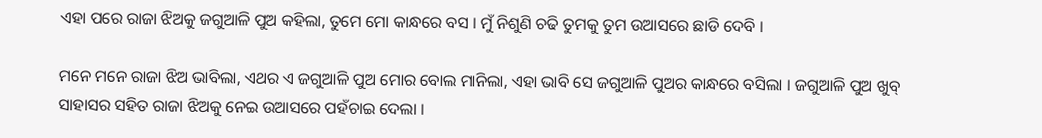ଏହା ପରେ ରାଜା ଝିଅକୁ ଜଗୁଆଳି ପୁଅ କହିଲା, ତୁମେ ମୋ କାନ୍ଧରେ ବସ । ମୁଁ ନିଶୁଣି ଚଢି ତୁମକୁ ତୁମ ଉଆସରେ ଛାଡି ଦେବି ।

ମନେ ମନେ ରାଜା ଝିଅ ଭାବିଲା, ଏଥର ଏ ଜଗୁଆଳି ପୁଅ ମୋର ବୋଲ ମାନିଲା, ଏହା ଭାବି ସେ ଜଗୁଆଳି ପୁଅର କାନ୍ଧରେ ବସିଲା । ଜଗୁଆଳି ପୁଅ ଖୁବ୍ ସାହାସର ସହିତ ରାଜା ଝିଅକୁ ନେଇ ଉଆସରେ ପହଁଚାଇ ଦେଲା ।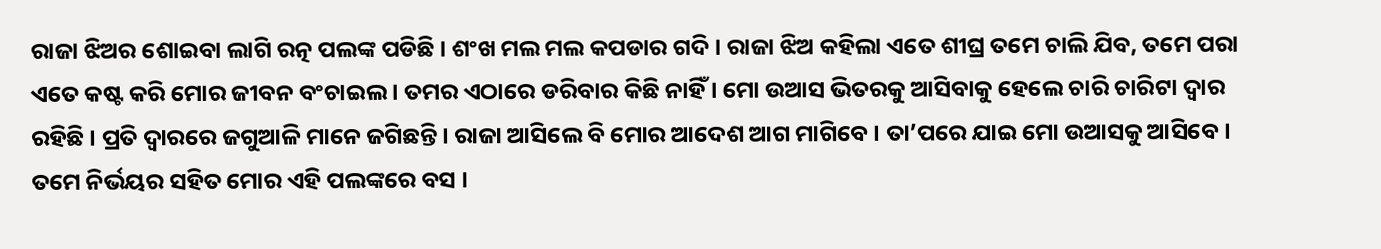ରାଜା ଝିଅର ଶୋଇବା ଲାଗି ରତ୍ନ ପଲଙ୍କ ପଡିଛି । ଶଂଖ ମଲ ମଲ କପଡାର ଗଦି । ରାଜା ଝିଅ କହିଲା ଏତେ ଶୀଘ୍ର ତମେ ଚାଲି ଯିବ, ତମେ ପରା ଏତେ କଷ୍ଟ କରି ମୋର ଜୀବନ ବଂଚାଇଲ । ତମର ଏଠାରେ ଡରିବାର କିଛି ନାହିଁ । ମୋ ଉଆସ ଭିତରକୁ ଆସିବାକୁ ହେଲେ ଚାରି ଚାରିଟା ଦ୍ୱାର ରହିଛି । ପ୍ରତି ଦ୍ୱାରରେ ଜଗୁଆଳି ମାନେ ଜଗିଛନ୍ତି । ରାଜା ଆସିଲେ ବି ମୋର ଆଦେଶ ଆଗ ମାଗିବେ । ତା’ପରେ ଯାଇ ମୋ ଉଆସକୁ ଆସିବେ । ତମେ ନିର୍ଭୟର ସହିତ ମୋର ଏହି ପଲଙ୍କରେ ବସ ।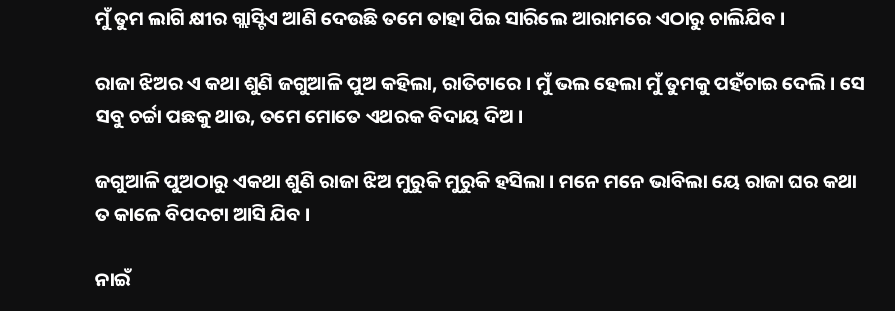ମୁଁ ତୁମ ଲାଗି କ୍ଷୀର ଗ୍ଲାସ୍ଟିଏ ଆଣି ଦେଉଛି ତମେ ତାହା ପିଇ ସାରିଲେ ଆରାମରେ ଏଠାରୁ ଚାଲିଯିବ ।

ରାଜା ଝିଅର ଏ କଥା ଶୁଣି ଜଗୁଆଳି ପୁଅ କହିଲା, ରାତିଟାରେ । ମୁଁ ଭଲ ହେଲା ମୁଁ ତୁମକୁ ପହଁଚାଇ ଦେଲି । ସେ ସବୁ ଚର୍ଚ୍ଚା ପଛକୁ ଥାଉ, ତମେ ମୋତେ ଏଥରକ ବିଦାୟ ଦିଅ ।

ଜଗୁଆଳି ପୁଅଠାରୁ ଏକଥା ଶୁଣି ରାଜା ଝିଅ ମୁରୁକି ମୁରୁକି ହସିଲା । ମନେ ମନେ ଭାବିଲା ୟେ ରାଜା ଘର କଥା ତ କାଳେ ବିପଦଟା ଆସି ଯିବ ।

ନାଇଁ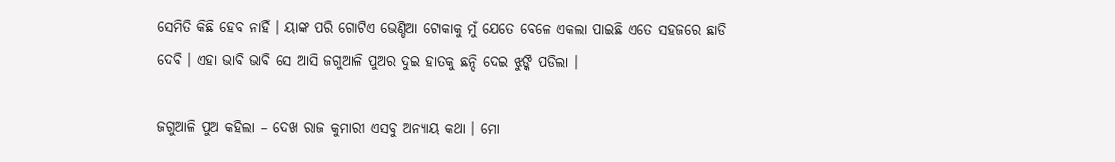ସେମିତି କିଛି ହେବ ନାହିଁ । ୟାଙ୍କ ପରି ଗୋଟିଏ ଭେଣ୍ଡିଆ ଟୋକାକୁ ମୁଁ ଯେତେ ବେଳେ ଏକଲା ପାଇଛି ଏତେ ସହଜରେ ଛାଡି ଦେବି । ଏହା ଭାବି ଭାବି ସେ ଆସି ଜଗୁଆଳି ପୁଅର ଦୁଇ ହାତକୁ ଛନ୍ଦି ଦେଇ ଝୁଙ୍କି ପଡିଲା ।

ଜଗୁଆଳି ପୁଅ କହିଲା – ଦେଖ ରାଜ କୁମାରୀ ଏସବୁ ଅନ୍ୟାୟ କଥା । ମୋ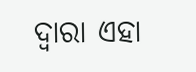ଦ୍ୱାରା ଏହା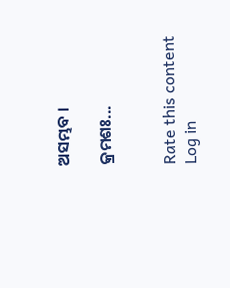ଅସମ୍ଭବ ।

କ୍ରମଶଃ...


Rate this content
Log in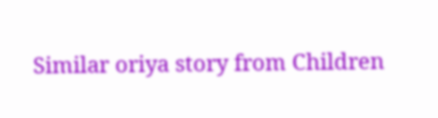Similar oriya story from Children